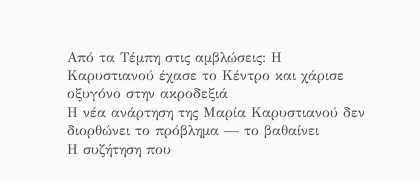Από τα Τέμπη στις αμβλώσεις: Η Καρυστιανού έχασε το Κέντρο και χάρισε οξυγόνο στην ακροδεξιά
Η νέα ανάρτηση της Μαρία Καρυστιανού δεν διορθώνει το πρόβλημα — το βαθαίνει
Η συζήτηση που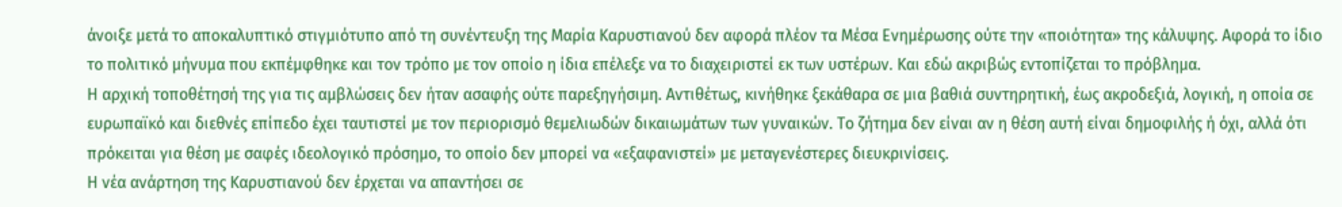άνοιξε μετά το αποκαλυπτικό στιγμιότυπο από τη συνέντευξη της Μαρία Καρυστιανού δεν αφορά πλέον τα Μέσα Ενημέρωσης ούτε την «ποιότητα» της κάλυψης. Αφορά το ίδιο το πολιτικό μήνυμα που εκπέμφθηκε και τον τρόπο με τον οποίο η ίδια επέλεξε να το διαχειριστεί εκ των υστέρων. Και εδώ ακριβώς εντοπίζεται το πρόβλημα.
Η αρχική τοποθέτησή της για τις αμβλώσεις δεν ήταν ασαφής ούτε παρεξηγήσιμη. Αντιθέτως, κινήθηκε ξεκάθαρα σε μια βαθιά συντηρητική, έως ακροδεξιά, λογική, η οποία σε ευρωπαϊκό και διεθνές επίπεδο έχει ταυτιστεί με τον περιορισμό θεμελιωδών δικαιωμάτων των γυναικών. Το ζήτημα δεν είναι αν η θέση αυτή είναι δημοφιλής ή όχι, αλλά ότι πρόκειται για θέση με σαφές ιδεολογικό πρόσημο, το οποίο δεν μπορεί να «εξαφανιστεί» με μεταγενέστερες διευκρινίσεις.
Η νέα ανάρτηση της Καρυστιανού δεν έρχεται να απαντήσει σε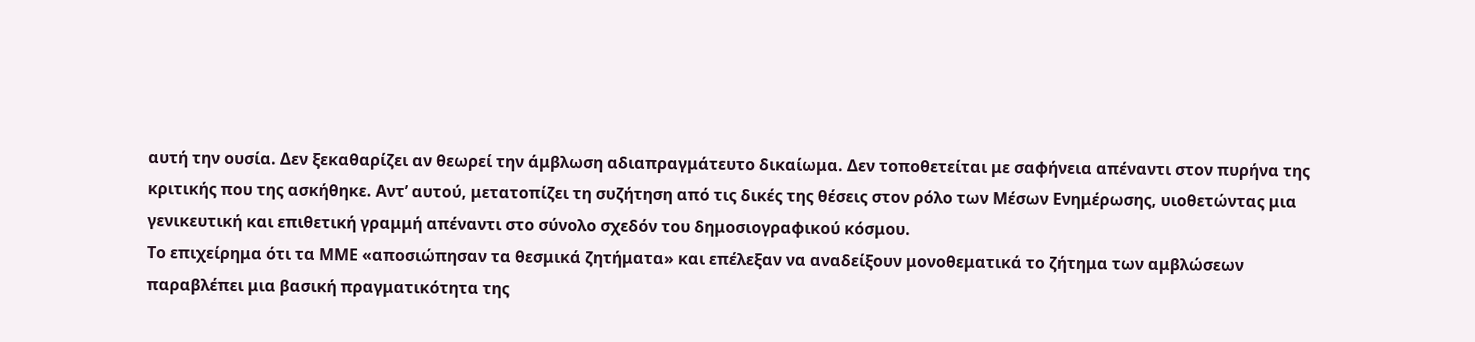αυτή την ουσία. Δεν ξεκαθαρίζει αν θεωρεί την άμβλωση αδιαπραγμάτευτο δικαίωμα. Δεν τοποθετείται με σαφήνεια απέναντι στον πυρήνα της κριτικής που της ασκήθηκε. Αντ’ αυτού, μετατοπίζει τη συζήτηση από τις δικές της θέσεις στον ρόλο των Μέσων Ενημέρωσης, υιοθετώντας μια γενικευτική και επιθετική γραμμή απέναντι στο σύνολο σχεδόν του δημοσιογραφικού κόσμου.
Το επιχείρημα ότι τα ΜΜΕ «αποσιώπησαν τα θεσμικά ζητήματα» και επέλεξαν να αναδείξουν μονοθεματικά το ζήτημα των αμβλώσεων παραβλέπει μια βασική πραγματικότητα της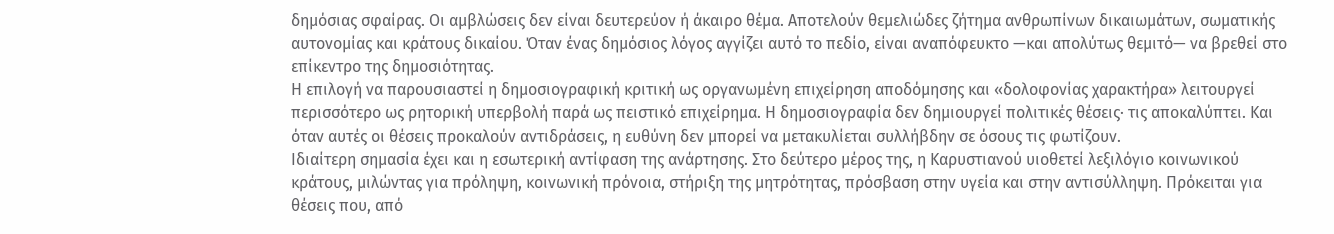δημόσιας σφαίρας. Οι αμβλώσεις δεν είναι δευτερεύον ή άκαιρο θέμα. Αποτελούν θεμελιώδες ζήτημα ανθρωπίνων δικαιωμάτων, σωματικής αυτονομίας και κράτους δικαίου. Όταν ένας δημόσιος λόγος αγγίζει αυτό το πεδίο, είναι αναπόφευκτο —και απολύτως θεμιτό— να βρεθεί στο επίκεντρο της δημοσιότητας.
Η επιλογή να παρουσιαστεί η δημοσιογραφική κριτική ως οργανωμένη επιχείρηση αποδόμησης και «δολοφονίας χαρακτήρα» λειτουργεί περισσότερο ως ρητορική υπερβολή παρά ως πειστικό επιχείρημα. Η δημοσιογραφία δεν δημιουργεί πολιτικές θέσεις· τις αποκαλύπτει. Και όταν αυτές οι θέσεις προκαλούν αντιδράσεις, η ευθύνη δεν μπορεί να μετακυλίεται συλλήβδην σε όσους τις φωτίζουν.
Ιδιαίτερη σημασία έχει και η εσωτερική αντίφαση της ανάρτησης. Στο δεύτερο μέρος της, η Καρυστιανού υιοθετεί λεξιλόγιο κοινωνικού κράτους, μιλώντας για πρόληψη, κοινωνική πρόνοια, στήριξη της μητρότητας, πρόσβαση στην υγεία και στην αντισύλληψη. Πρόκειται για θέσεις που, από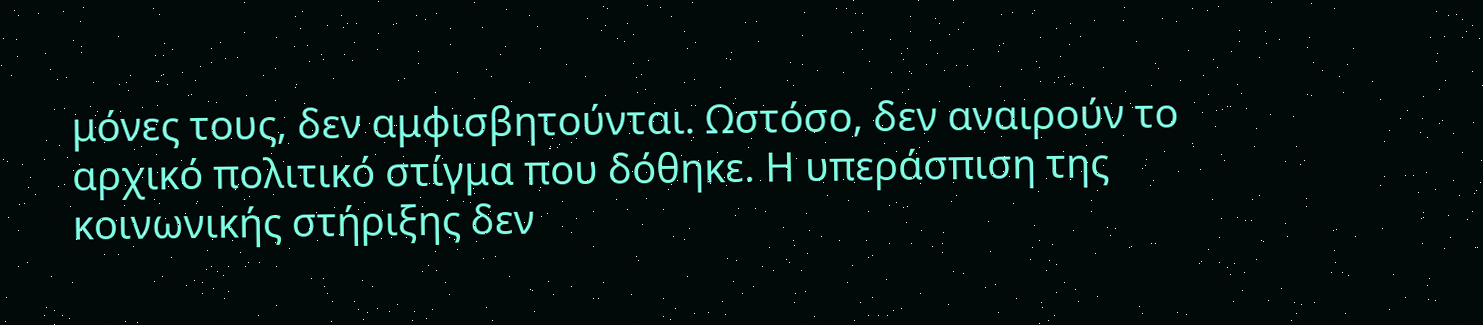μόνες τους, δεν αμφισβητούνται. Ωστόσο, δεν αναιρούν το αρχικό πολιτικό στίγμα που δόθηκε. Η υπεράσπιση της κοινωνικής στήριξης δεν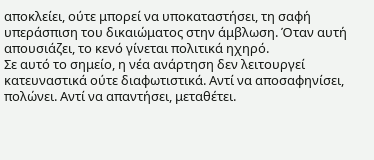αποκλείει, ούτε μπορεί να υποκαταστήσει, τη σαφή υπεράσπιση του δικαιώματος στην άμβλωση. Όταν αυτή απουσιάζει, το κενό γίνεται πολιτικά ηχηρό.
Σε αυτό το σημείο, η νέα ανάρτηση δεν λειτουργεί κατευναστικά ούτε διαφωτιστικά. Αντί να αποσαφηνίσει, πολώνει. Αντί να απαντήσει, μεταθέτει.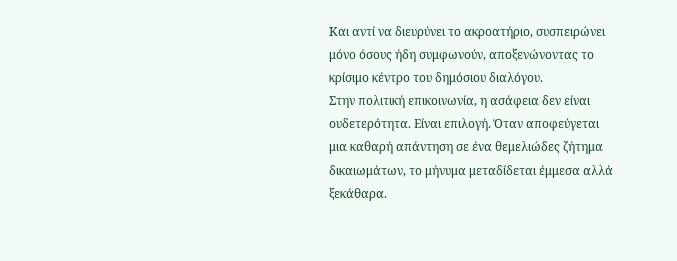Και αντί να διευρύνει το ακροατήριο, συσπειρώνει μόνο όσους ήδη συμφωνούν, αποξενώνοντας το κρίσιμο κέντρο του δημόσιου διαλόγου.
Στην πολιτική επικοινωνία, η ασάφεια δεν είναι ουδετερότητα. Είναι επιλογή. Όταν αποφεύγεται μια καθαρή απάντηση σε ένα θεμελιώδες ζήτημα δικαιωμάτων, το μήνυμα μεταδίδεται έμμεσα αλλά ξεκάθαρα.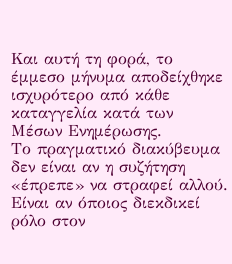Και αυτή τη φορά, το έμμεσο μήνυμα αποδείχθηκε ισχυρότερο από κάθε καταγγελία κατά των Μέσων Ενημέρωσης.
Το πραγματικό διακύβευμα δεν είναι αν η συζήτηση «έπρεπε» να στραφεί αλλού. Είναι αν όποιος διεκδικεί ρόλο στον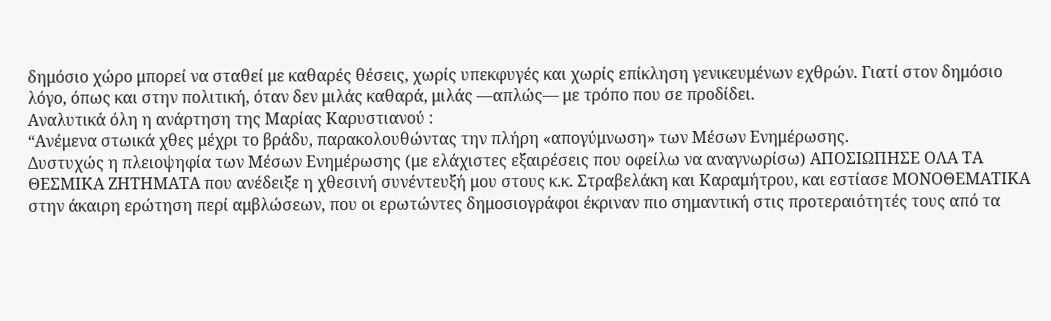δημόσιο χώρο μπορεί να σταθεί με καθαρές θέσεις, χωρίς υπεκφυγές και χωρίς επίκληση γενικευμένων εχθρών. Γιατί στον δημόσιο λόγο, όπως και στην πολιτική, όταν δεν μιλάς καθαρά, μιλάς —απλώς— με τρόπο που σε προδίδει.
Αναλυτικά όλη η ανάρτηση της Μαρίας Καρυστιανού :
“Ανέμενα στωικά χθες μέχρι το βράδυ, παρακολουθώντας την πλήρη «απογύμνωση» των Μέσων Ενημέρωσης.
Δυστυχώς η πλειοψηφία των Μέσων Ενημέρωσης (με ελάχιστες εξαιρέσεις που οφείλω να αναγνωρίσω) ΑΠΟΣΙΩΠΗΣΕ ΟΛΑ ΤΑ ΘΕΣΜΙΚΑ ΖΗΤΗΜΑΤΑ που ανέδειξε η χθεσινή συνέντευξή μου στους κ.κ. Στραβελάκη και Καραμήτρου, και εστίασε ΜΟΝΟΘΕΜΑΤΙΚΑ στην άκαιρη ερώτηση περί αμβλώσεων, που οι ερωτώντες δημοσιογράφοι έκριναν πιο σημαντική στις προτεραιότητές τους από τα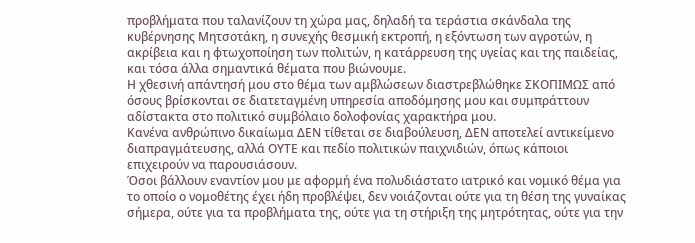προβλήματα που ταλανίζουν τη χώρα μας, δηλαδή τα τεράστια σκάνδαλα της κυβέρνησης Μητσοτάκη, η συνεχής θεσμική εκτροπή, η εξόντωση των αγροτών, η ακρίβεια και η φτωχοποίηση των πολιτών, η κατάρρευση της υγείας και της παιδείας, και τόσα άλλα σημαντικά θέματα που βιώνουμε.
Η χθεσινή απάντησή μου στο θέμα των αμβλώσεων διαστρεβλώθηκε ΣΚΟΠΙΜΩΣ από όσους βρίσκονται σε διατεταγμένη υπηρεσία αποδόμησης μου και συμπράττουν αδίστακτα στο πολιτικό συμβόλαιο δολοφονίας χαρακτήρα μου.
Κανένα ανθρώπινο δικαίωμα ΔΕΝ τίθεται σε διαβούλευση, ΔΕΝ αποτελεί αντικείμενο διαπραγμάτευσης, αλλά ΟΥΤΕ και πεδίο πολιτικών παιχνιδιών, όπως κάποιοι επιχειρούν να παρουσιάσουν.
Όσοι βάλλουν εναντίον μου με αφορμή ένα πολυδιάστατο ιατρικό και νομικό θέμα για το οποίο ο νομοθέτης έχει ήδη προβλέψει, δεν νοιάζονται ούτε για τη θέση της γυναίκας σήμερα, ούτε για τα προβλήματα της, ούτε για τη στήριξη της μητρότητας, ούτε για την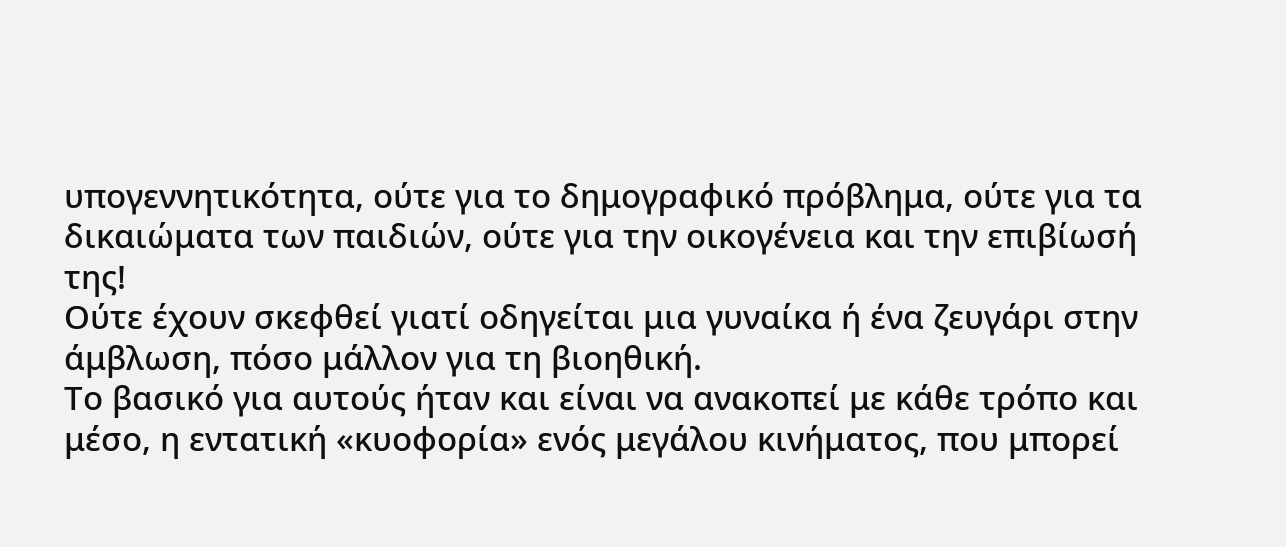υπογεννητικότητα, ούτε για το δημογραφικό πρόβλημα, ούτε για τα δικαιώματα των παιδιών, ούτε για την οικογένεια και την επιβίωσή της!
Ούτε έχουν σκεφθεί γιατί οδηγείται μια γυναίκα ή ένα ζευγάρι στην άμβλωση, πόσο μάλλον για τη βιοηθική.
Το βασικό για αυτούς ήταν και είναι να ανακοπεί με κάθε τρόπο και μέσο, η εντατική «κυοφορία» ενός μεγάλου κινήματος, που μπορεί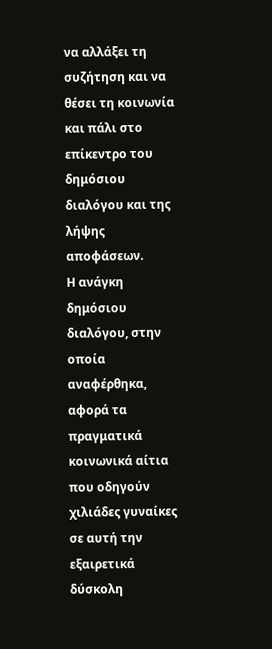να αλλάξει τη συζήτηση και να θέσει τη κοινωνία και πάλι στο επίκεντρο του δημόσιου διαλόγου και της λήψης αποφάσεων.
Η ανάγκη δημόσιου διαλόγου, στην οποία αναφέρθηκα, αφορά τα πραγματικά κοινωνικά αίτια που οδηγούν χιλιάδες γυναίκες σε αυτή την εξαιρετικά δύσκολη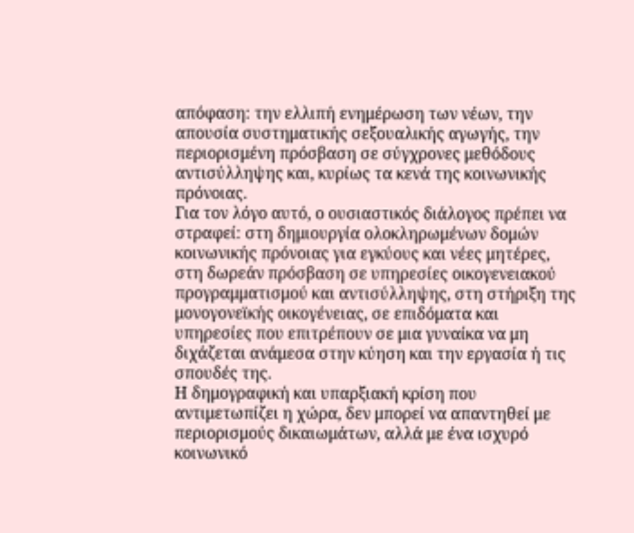απόφαση: την ελλιπή ενημέρωση των νέων, την απουσία συστηματικής σεξουαλικής αγωγής, την περιορισμένη πρόσβαση σε σύγχρονες μεθόδους αντισύλληψης και, κυρίως τα κενά της κοινωνικής πρόνοιας.
Για τον λόγο αυτό, ο ουσιαστικός διάλογος πρέπει να στραφεί: στη δημιουργία ολοκληρωμένων δομών κοινωνικής πρόνοιας για εγκύους και νέες μητέρες, στη δωρεάν πρόσβαση σε υπηρεσίες οικογενειακού προγραμματισμού και αντισύλληψης, στη στήριξη της μονογονεϊκής οικογένειας, σε επιδόματα και υπηρεσίες που επιτρέπουν σε μια γυναίκα να μη διχάζεται ανάμεσα στην κύηση και την εργασία ή τις σπουδές της.
Η δημογραφική και υπαρξιακή κρίση που αντιμετωπίζει η χώρα, δεν μπορεί να απαντηθεί με περιορισμούς δικαιωμάτων, αλλά με ένα ισχυρό κοινωνικό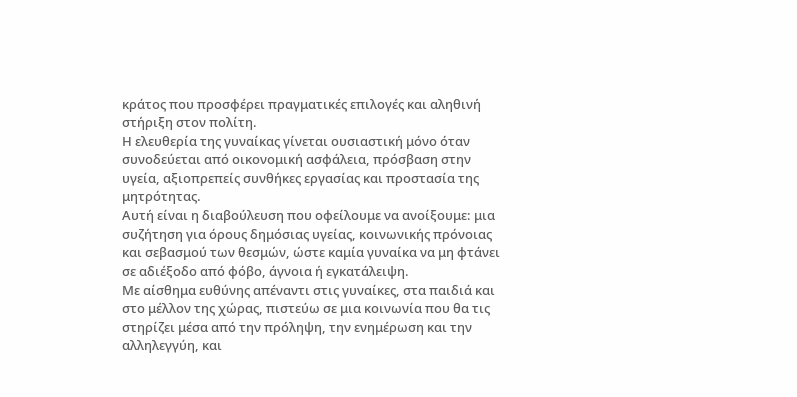κράτος που προσφέρει πραγματικές επιλογές και αληθινή στήριξη στον πολίτη.
Η ελευθερία της γυναίκας γίνεται ουσιαστική μόνο όταν συνοδεύεται από οικονομική ασφάλεια, πρόσβαση στην υγεία, αξιοπρεπείς συνθήκες εργασίας και προστασία της μητρότητας.
Αυτή είναι η διαβούλευση που οφείλουμε να ανοίξουμε: μια συζήτηση για όρους δημόσιας υγείας, κοινωνικής πρόνοιας και σεβασμού των θεσμών, ώστε καμία γυναίκα να μη φτάνει σε αδιέξοδο από φόβο, άγνοια ή εγκατάλειψη.
Με αίσθημα ευθύνης απέναντι στις γυναίκες, στα παιδιά και στο μέλλον της χώρας, πιστεύω σε μια κοινωνία που θα τις στηρίζει μέσα από την πρόληψη, την ενημέρωση και την αλληλεγγύη, και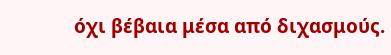όχι βέβαια μέσα από διχασμούς.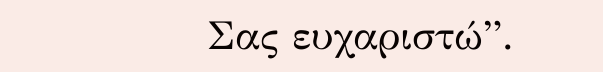Σας ευχαριστώ”.